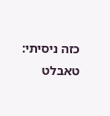כזה ניסיתי: טאבלט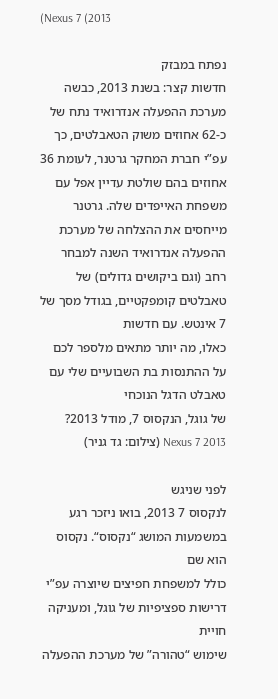(Nexus 7 (2013

נפתח במבזק
חדשות קצר: בשנת 2013, כבשה מערכת ההפעלה אנדרואיד נתח של כ-62 אחוזים משוק הטאבלטים, כך עפ”י חברת המחקר גרטנר, לעומת 36 אחוזים בהם שולטת עדיין אפל עם
משפחת האייפדים שלה. גרטנר מייחסים את ההצלחה של מערכת ההפעלה אנדרואיד השנה למבחר
רחב (וגם ביקושים גדולים) של טאבלטים קומפקטיים, בגודל מסך של 7 אינטש. עם חדשות
כאלו, מה יותר מתאים מלספר לכם על ההתנסות בת השבועיים שלי עם טאבלט הדגל הנוכחי
של גוגל, הנקסוס 7, מודל 2013?
Nexus 7 2013 (צילום: גד גניר)

לפני שניגש
לנקסוס 7 2013, בואו ניזכר רגע במשמעות המושג “נקסוס“. נקסוס הוא שם
כולל למשפחת חפיצים שיוצרה עפ”י דרישות ספציפיות של גוגל, ומעניקה חויית
שימוש “טהורה” של מערכת ההפעלה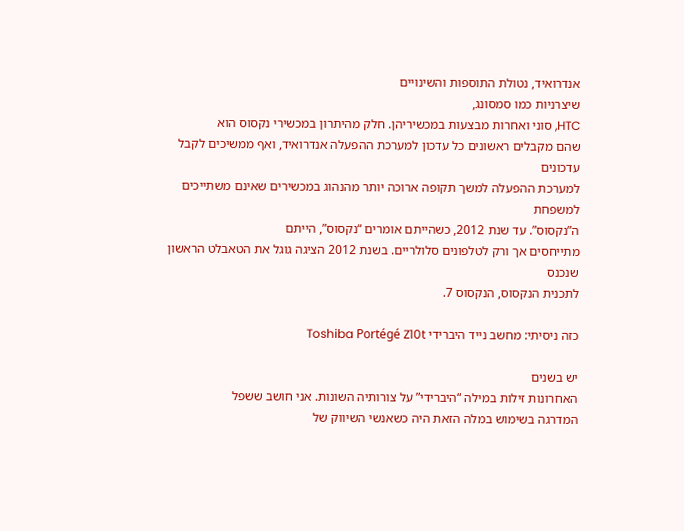אנדרואיד, נטולת התוספות והשינויים
שיצרניות כמו סמסונג,
HTC, סוני ואחרות מבצעות במכשיריהן. חלק מהיתרון במכשירי נקסוס הוא
שהם מקבלים ראשונים כל עדכון למערכת ההפעלה אנדרואיד, ואף ממשיכים לקבל עדכונים
למערכת ההפעלה למשך תקופה ארוכה יותר מהנהוג במכשירים שאינם משתייכים למשפחת
ה”נקסוס”. עד שנת 2012, כשהייתם אומרים “נקסוס”, הייתם
מתייחסים אך ורק לטלפונים סלולריים. בשנת 2012 הציגה גוגל את הטאבלט הראשון שנכנס
לתכנית הנקסוס, הנקסוס 7.

כזה ניסיתי: מחשב נייד היברידי Toshiba Portégé Z10t

יש בשנים
האחרונות זילות במילה “היברידי” על צורותיה השונות. אני חושב ששפל
המדרגה בשימוש במלה הזאת היה כשאנשי השיווק של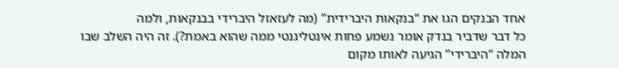אחד הבנקים הגו את “בנקאות היברידית” (מה לעזאזל היברידי בבנקאות, ולמה
כל דבר שדביר בנדק אומר נשמע פחות אינטליגנטי ממה שהוא באמת?). זה היה השלב שבו המלה “היברידי” הגיעה לאותו מקום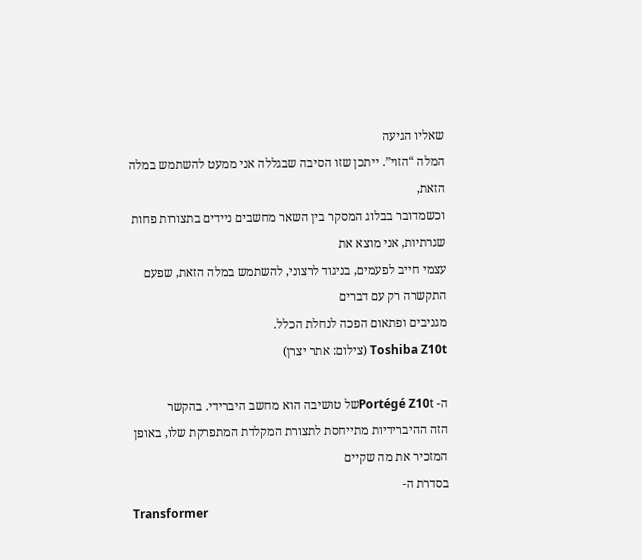שאליו הגיעה
המלה “הזוי”. ייתכן שזו הסיבה שבגללה אני ממעט להשתמש במלה הזאת,
וכשמדובר בבלוג המסקר בין השאר מחשבים ניידים בתצורות פחות שגרתיות, אני מוצא את
עצמי חייב לפעמים, בניגוד לרצוני, להשתמש במלה הזאת, שפעם התקשרה רק עם דברים
מגניבים ופתאום הפכה לנחלת הכלל.
Toshiba Z10t (צילום: אתר יצרן)

ה- Portégé Z10tשל טושיבה הוא מחשב היברידי. בהקשר
הזה ההיברידיות מתייחסת לתצורת המקלדת המתפרקת שלו, באופן המזכיר את מה שקיים
בסדרת ה-
Transformer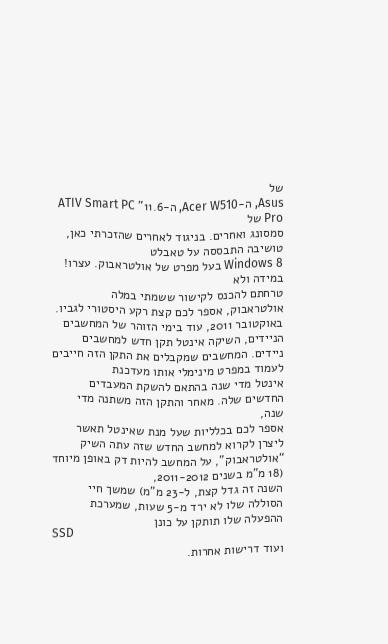של
Asus, ה-Acer W510, ה-11.6” ATIV Smart PC Pro של
סמסונג ואחרים. בניגוד לאחרים שהזכרתי כאן, טושיבה התבססה על טאבלט
Windows 8 בעל מפרט של אולטראבוק. עצרו! במידה ולא
טרחתם להכנס לקישור ששמתי במלה אולטראבוק, אספר לכם קצת רקע היסטורי לגביו.
באוקטובר 2011, עוד בימי הזוהר של המחשבים הניידים, השיקה אינטל תקן חדש למחשבים
ניידים. המחשבים שמקבלים את התקן הזה חייבים לעמוד במפרט מינימלי אותו מעדכנת
אינטל מדי שנה בהתאם להשקת המעבדים החדשים שלה. מאחר והתקן הזה משתנה מדי שנה,
אספר לכם בכלליות שעל מנת שאינטל תאשר ליצרן לקרוא למחשב החדש שזה עתה השיק
“אולטראבוק”, על המחשב להיות דק באופן מיוחד (18 מ”מ בשנים 2011-2012,
השנה זה גדל קצת, ל-23 מ”מ) שמשך חיי הסוללה שלו לא ירד מ-5 שעות, שמערכת
ההפעלה שלו תותקן על כונן
SSD
ועוד דרישות אחרות.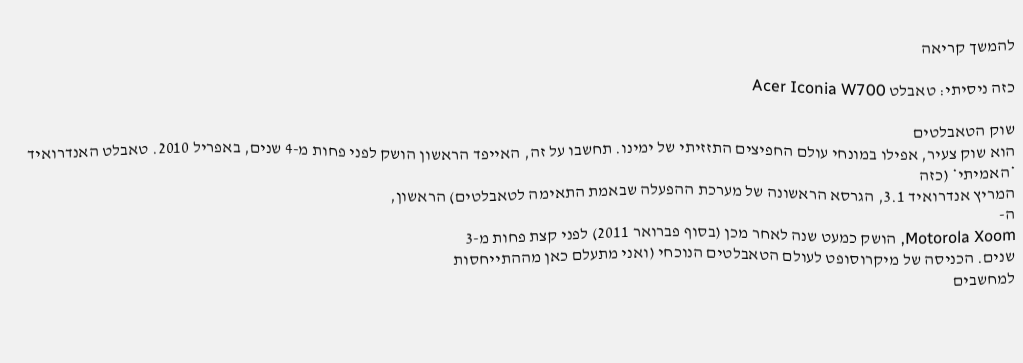להמשך קריאה

כזה ניסיתי: טאבלט Acer Iconia W700

שוק הטאבלטים
הוא שוק צעיר, אפילו במונחי עולם החפיצים התזזיתי של ימינו. תחשבו על זה, האייפד הראשון הושק לפני פחות מ-4 שנים, באפריל 2010. טאבלט האנדרואיד *האמיתי* (כזה
המריץ אנדרואיד 3.1, הגרסא הראשונה של מערכת ההפעלה שבאמת התאימה לטאבלטים) הראשון,
ה-
Motorola Xoom, הושק כמעט שנה לאחר מכן (בסוף פברואר 2011) לפני קצת פחות מ-3
שנים. הכניסה של מיקרוסופט לעולם הטאבלטים הנוכחי (ואני מתעלם כאן מההתייחסות
למחשבים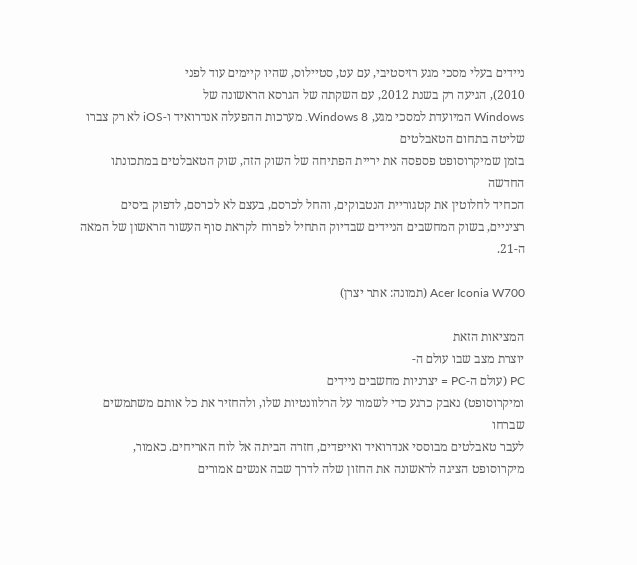ניידים בעלי מסכי מגע רזיסטיבי, עם עט, סטיילוס, שהיו קיימים עוד לפני
2010), הגיעה רק בשנת 2012, עם השקתה של הגרסא הראשונה של
Windows המיועדת למסכי מגע, Windows 8. מערכות ההפעלה אנדרואיד ו-iOS לא רק צברו שליטה בתחום הטאבלטים
בזמן שמיקרוסופט פספסה את יריית הפתיחה של השוק הזה, שוק הטאבלטים במתכונתו החדשה
הכחיד לחלוטין את קטגוריית הנטבוקים, והחל לכרסם, בעצם לא לכרסם, לדפוק ביסים
רציניים, בשוק המחשבים הניידים שבדיוק התחיל לפרוח לקראת סוף העשור הראשון של המאה
ה-21.

Acer Iconia W700 (תמונה: אתר יצרן)

המציאות הזאת
יוצרת מצב שבו עולם ה-
PC (עולם ה-PC = יצרניות מחשבים ניידים
ומיקרוסופט) נאבק כרגע כדי לשמור על הרלוונטיות שלו, ולהחזיר את כל אותם משתמשים שברחו
לעבר טאבלטים מבוססי אנדרואיד ואייפדים, חזרה הביתה אל לוח האריחים. כאמור,
מיקרוסופט הציגה לראשונה את החזון שלה לדרך שבה אנשים אמורים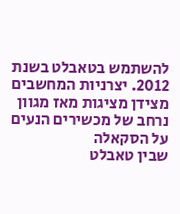להשתמש בטאבלט בשנת
2012. יצרניות המחשבים מצידן מציגות מאז מגוון נרחב של מכשירים הנעים על הסקאלה
שבין טאבלט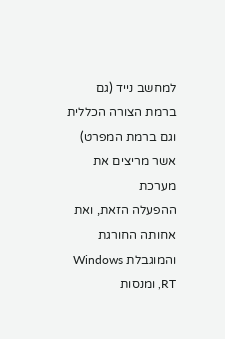למחשב נייד (גם ברמת הצורה הכללית וגם ברמת המפרט) אשר מריצים את מערכת
ההפעלה הזאת, ואת אחותה החורגת והמוגבלת Windows RT, ומנסות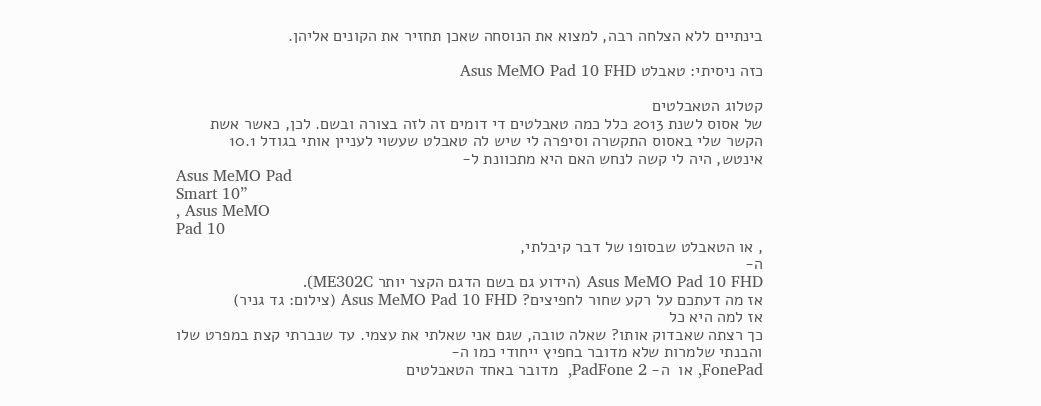בינתיים ללא הצלחה רבה, למצוא את הנוסחה שאכן תחזיר את הקונים אליהן.

כזה ניסיתי: טאבלט Asus MeMO Pad 10 FHD

קטלוג הטאבלטים
של אסוס לשנת 2013 כלל כמה טאבלטים די דומים זה לזה בצורה ובשם. לכן, כאשר אשת
הקשר שלי באסוס התקשרה וסיפרה לי שיש לה טאבלט שעשוי לעניין אותי בגודל 10.1
אינטש, היה לי קשה לנחש האם היא מתכוונת ל-
Asus MeMO Pad
Smart 10”
, Asus MeMO
Pad 10
, או הטאבלט שבסופו של דבר קיבלתי,
ה-
Asus MeMO Pad 10 FHD (הידוע גם בשם הדגם הקצר יותר ME302C).
אז מה דעתכם על רקע שחור לחפיצים? Asus MeMO Pad 10 FHD (צילום: גד גניר)
אז למה היא כל
כך רצתה שאבדוק אותו? שאלה טובה, שגם אני שאלתי את עצמי. עד שנברתי קצת במפרט שלו
והבנתי שלמרות שלא מדובר בחפיץ ייחודי כמו ה-
FonePad, או  ה- PadFone 2,  מדובר באחד הטאבלטים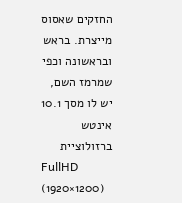החזקים שאסוס מייצרת. בראש ובראשונה וכפי שמרמז השם, יש לו מסך 10.1 אינטש ברזולוציית
FullHD (1920×1200)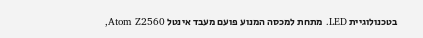בטכנולוגיית LED. מתחת למכסה המנוע פועם מעבד אינטל Atom Z2560,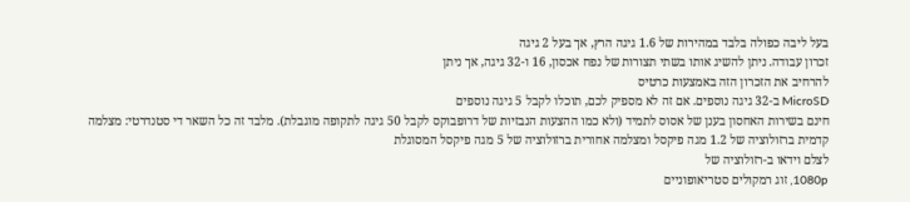בעל ליבה כפולה בלבד במהירות של 1.6 גיגה הרץ, אך בעל 2 גיגה
זכרון עבודה. ניתן להשיג אותו בשתי תצורות של נפח אכסון, 16 ו-32 גיגה, אך ניתן
להרחיב את הזכרון הזה באמצעות כרטיס
MicroSD ב-32 גיגה נוספים. אם זה לא מספיק לכם, תוכלו לקבל 5 גיגה נוספים
חינם בשירות האחסון בענן של אסוס לתמיד (ולא כמו ההצעות הנבזיות של דרופבוקס לקבל 50 גיגה לתקופה מוגבלת). מלבד זה כל השאר די סטנדרטי: מצלמה
קדמית ברזולוציה של 1.2 מגה פיקסל ומצלמה אחורית ברזולוציה של 5 מגה פיקסל המסוגלת
לצלם וידאו ב-רזולוציה של
1080p, זוג רמקולים סטריאופוניים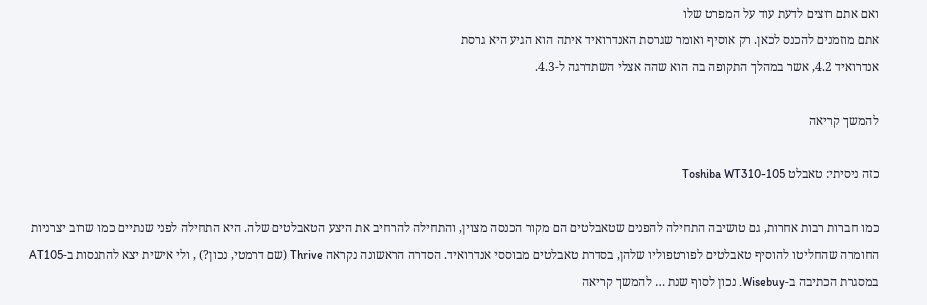ואם אתם רוצים לדעת עוד על המפרט שלו
אתם מוזמנים להכנס לכאן. רק אוסיף ואומר שגרסת האנדרואיד איתה הוא הגיע היא גרסת
אנדרואיד 4.2, אשר במהלך התקופה בה הוא שהה אצלי השתדרגה ל-4.3.

להמשך קריאה

כזה ניסיתי: טאבלט Toshiba WT310-105

כמו חברות רבות אחרות, גם טושיבה התחילה להפנים שטאבלטים הם מקור הכנסה מצוין, והתחילה להרחיב את היצע הטאבלטים שלה. היא התחילה לפני שנתיים כמו שרוב יצרניות החומרה שהחליטו להוסיף טאבלטים לפורטפוליו שלהן, בסדרת טאבלטים מבוססי אנדרואיד. הסדרה הראשונה נקראה Thrive (שם דרמטי, נכון?) , ולי אישית יצא להתנסות ב-AT105 במסגרת הכתיבה ב-Wisebuy. נכון לסוף שנת … להמשך קריאה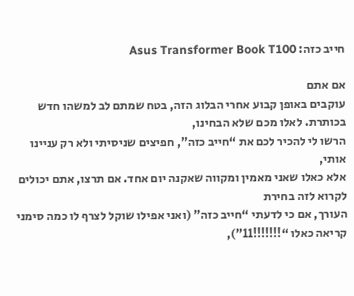חייב כזה: Asus Transformer Book T100

אם אתם
עוקבים באופן קבוע אחרי הבלוג הזה, בטח שמתם לב למשהו חדש בכותרת. לאלו מכם שלא הבחינו,
הרשו לי להכיר לכם את “חייב כזה”, חפיצים שניסיתי ולא רק עניינו אותי,
אלא כאלו שאני מאמין ומקווה שאקנה יום אחד. אם תרצו, אתם יכולים לקרוא לזה בחירת
העורך, אם כי לדעתי “חייב כזה” (ואני אפילו שוקל לצרף לו כמה סימני
קריאה כאלו “!!!!!!!11”),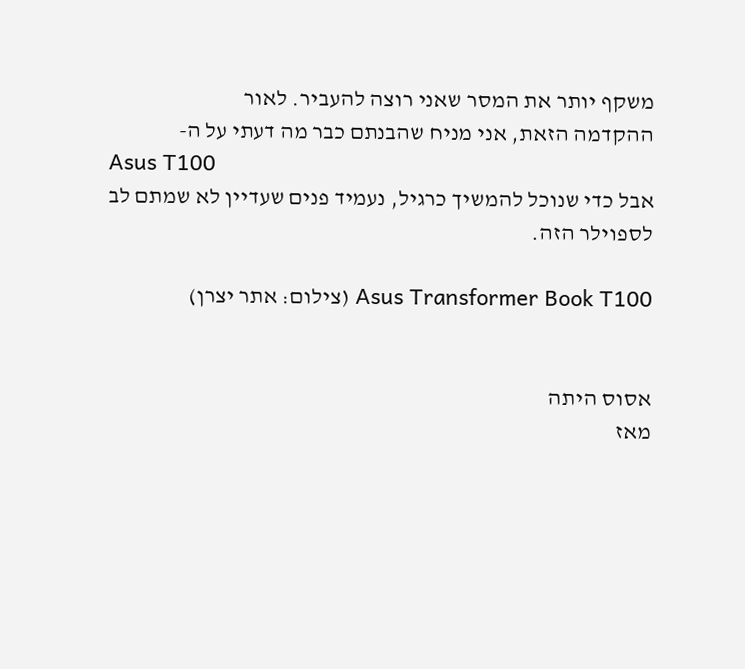משקף יותר את המסר שאני רוצה להעביר. לאור
ההקדמה הזאת, אני מניח שהבנתם כבר מה דעתי על ה-
Asus T100
אבל כדי שנוכל להמשיך כרגיל, נעמיד פנים שעדיין לא שמתם לב לספוילר הזה.

Asus Transformer Book T100 (צילום: אתר יצרן)


אסוס היתה
מאז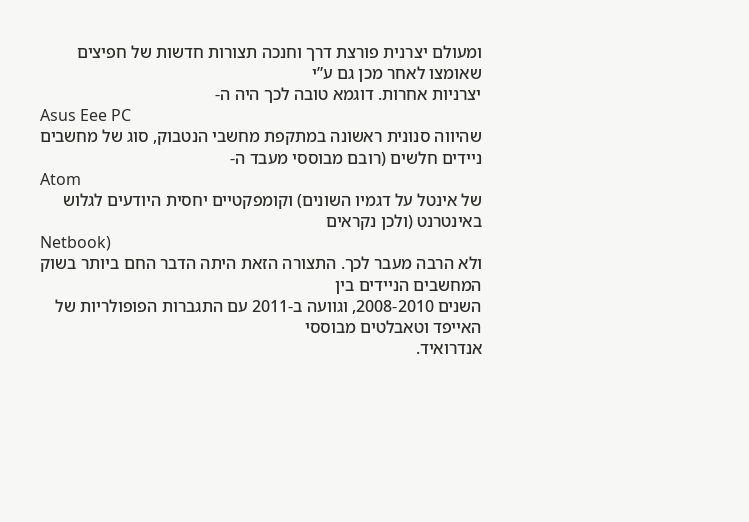ומעולם יצרנית פורצת דרך וחנכה תצורות חדשות של חפיצים שאומצו לאחר מכן גם ע”י
יצרניות אחרות. דוגמא טובה לכך היה ה-
Asus Eee PC
שהיווה סנונית ראשונה במתקפת מחשבי הנטבוק, סוג של מחשבים ניידים חלשים (רובם מבוססי מעבד ה-
Atom
של אינטל על דגמיו השונים) וקומפקטיים יחסית היודעים לגלוש באינטרנט (ולכן נקראים
Netbook)
ולא הרבה מעבר לכך. התצורה הזאת היתה הדבר החם ביותר בשוק המחשבים הניידים בין
השנים 2008-2010, וגוועה ב-2011 עם התגברות הפופולריות של האייפד וטאבלטים מבוססי
אנדרואיד.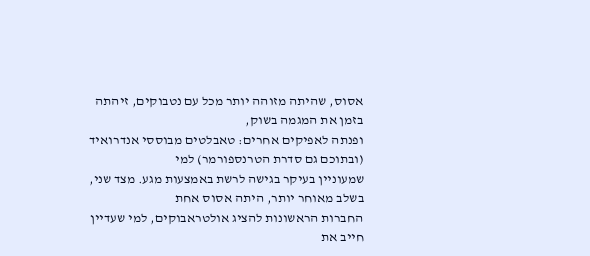אסוס, שהיתה מזוהה יותר מכל עם נטבוקים, זיהתה בזמן את המגמה בשוק,
ופנתה לאפיקים אחרים: טאבלטים מבוססי אנדרואיד (ובתוכם גם סדרת הטרנספורמר) למי
שמעוניין בעיקר בגישה לרשת באמצעות מגע. מצד שני, בשלב מאוחר יותר, היתה אסוס אחת
החברות הראשונות להציג אולטראבוקים, למי שעדיין חייב את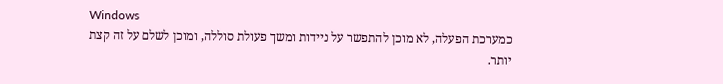Windows
כמערכת הפעלה, לא מוכן להתפשר על ניידות ומשך פעולת סוללה, ומוכן לשלם על זה קצת
יותר.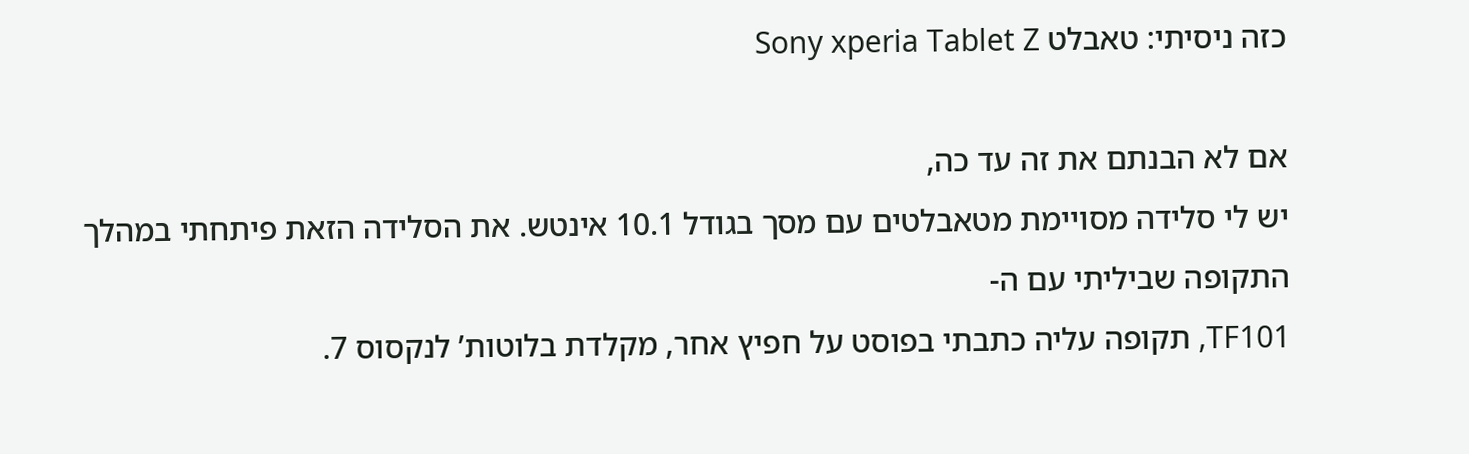כזה ניסיתי: טאבלט Sony xperia Tablet Z

אם לא הבנתם את זה עד כה,
יש לי סלידה מסויימת מטאבלטים עם מסך בגודל 10.1 אינטש. את הסלידה הזאת פיתחתי במהלך התקופה שביליתי עם ה-
TF101, תקופה עליה כתבתי בפוסט על חפיץ אחר, מקלדת בלוטות’ לנקסוס 7.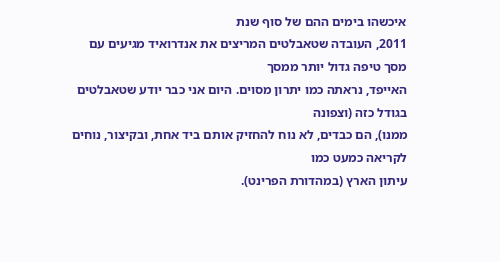איכשהו בימים ההם של סוף שנת
2011, העובדה שטאבלטים המריצים את אנדרואיד מגיעים עם מסך טיפה גדול יותר ממסך
האייפד, נראתה כמו יתרון מסוים. היום אני כבר יודע שטאבלטים בגודל כזה (וצפונה
ממנו), הם כבדים, לא נוח להחזיק אותם ביד אחת, ובקיצור, נוחים לקריאה כמעט כמו
עיתון הארץ (במהדורת הפרינט).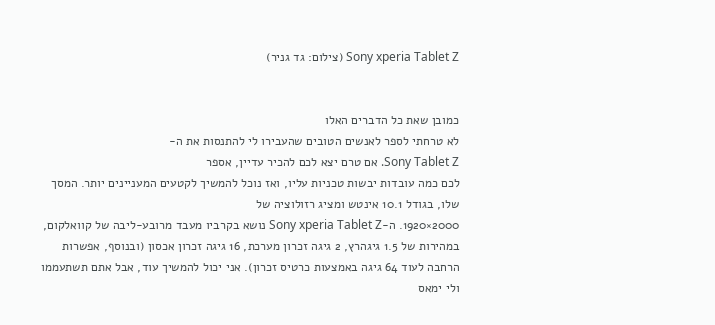Sony xperia Tablet Z (צילום: גד גניר)


כמובן שאת כל הדברים האלו
לא טרחתי לספר לאנשים הטובים שהעבירו לי להתנסות את ה-
Sony Tablet Z. אם טרם יצא לכם להכיר עדיין, אספר
לכם כמה עובדות יבשות טכניות עליו, ואז נוכל להמשיך לקטעים המעניינים יותר. המסך
שלו, בגודל 10.1 אינטש ומציג רזולוציה של
2000×1920. ה-Sony xperia Tablet Z נושא בקרביו מעבד מרובע-ליבה של קוואלקום,
במהירות של 1.5 גיגהרץ, 2 גיגה זכרון מערכת, 16 גיגה זכרון אכסון (ובנוסף, אפשרות
הרחבה לעוד 64 גיגה באמצעות כרטיס זכרון). אני יכול להמשיך עוד, אבל אתם תשתעממו
ולי ימאס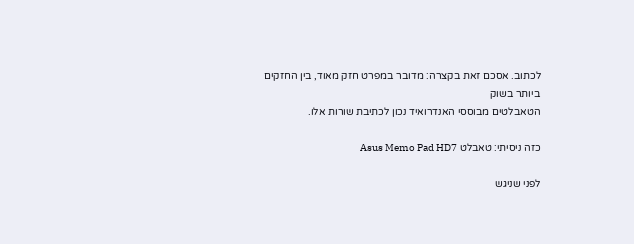לכתוב. אסכם זאת בקצרה: מדובר במפרט חזק מאוד, בין החזקים ביותר בשוק
הטאבלטים מבוססי האנדרואיד נכון לכתיבת שורות אלו.

כזה ניסיתי: טאבלט Asus Memo Pad HD7

לפני שניגש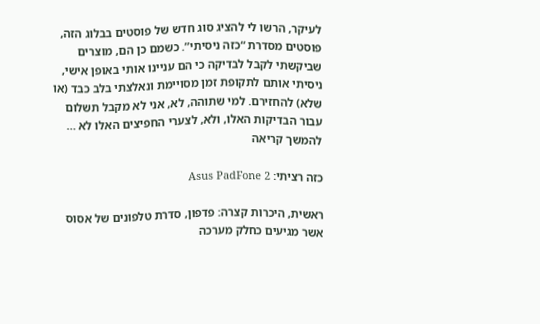לעיקר, הרשו לי להציג סוג חדש של פוסטים בבלוג הזה, פוסטים מסדרת “כזה ניסיתי”. כשמם כן הם, מוצרים שביקשתי לקבל לבדיקה כי הם עניינו אותי באופן אישי, ניסיתי אותם לתקופת זמן מסויימת ונאלצתי בלב כבד (או שלא) להחזירם. למי שתוהה, לא, אני לא מקבל תשלום עבור הבדיקות האלו, ולא, לצערי החפיצים האלו לא … להמשך קריאה

כזה רציתי: Asus PadFone 2

ראשית, היכרות קצרה: פדפון, סדרת טלפונים של אסוס אשר מגיעים כחלק מערכה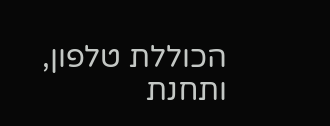הכוללת טלפון, ותחנת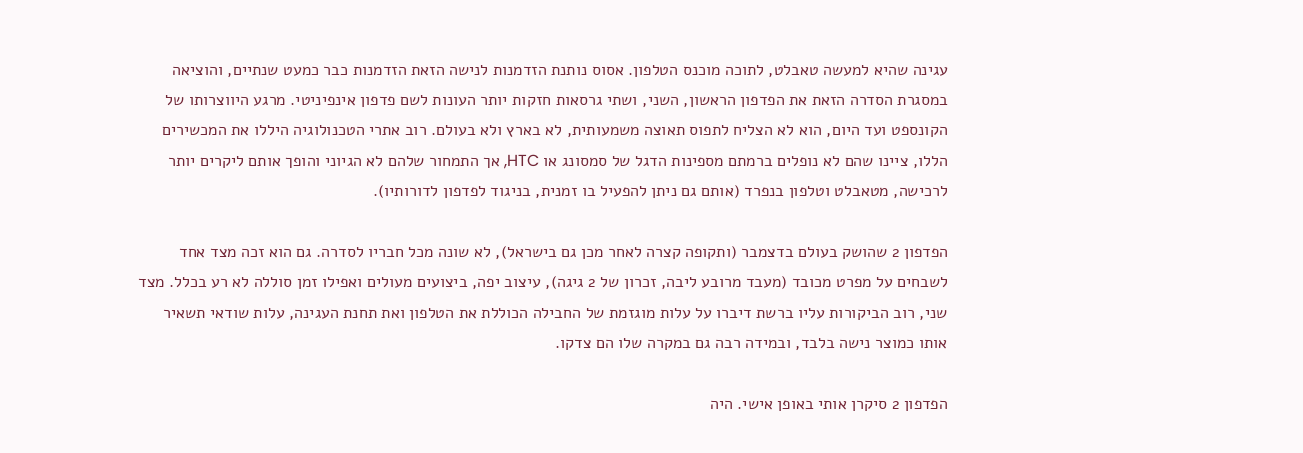עגינה שהיא למעשה טאבלט, לתוכה מוכנס הטלפון. אסוס נותנת הזדמנות לנישה הזאת הזדמנות כבר כמעט שנתיים, והוציאה במסגרת הסדרה הזאת את הפדפון הראשון, השני, ושתי גרסאות חזקות יותר העונות לשם פדפון אינפיניטי. מרגע היווצרותו של הקונספט ועד היום, הוא לא הצליח לתפוס תאוצה משמעותית, לא בארץ ולא בעולם. רוב אתרי הטכנולוגיה היללו את המכשירים הללו, ציינו שהם לא נופלים ברמתם מספינות הדגל של סמסונג או HTC, אך התמחור שלהם לא הגיוני והופך אותם ליקרים יותר לרכישה, מטאבלט וטלפון בנפרד (אותם גם ניתן להפעיל בו זמנית, בניגוד לפדפון לדורותיו).

הפדפון 2 שהושק בעולם בדצמבר (ותקופה קצרה לאחר מכן גם בישראל), לא שונה מכל חבריו לסדרה. גם הוא זכה מצד אחד לשבחים על מפרט מכובד (מעבד מרובע ליבה, זכרון של 2 גיגה), עיצוב יפה, ביצועים מעולים ואפילו זמן סוללה לא רע בכלל. מצד שני, רוב הביקורות עליו ברשת דיברו על עלות מוגזמת של החבילה הכוללת את הטלפון ואת תחנת העגינה, עלות שודאי תשאיר אותו כמוצר נישה בלבד, ובמידה רבה גם במקרה שלו הם צדקו.

הפדפון 2 סיקרן אותי באופן אישי. היה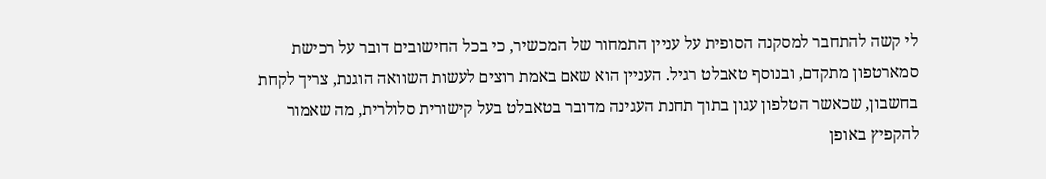לי קשה להתחבר למסקנה הסופית על עניין התמחור של המכשיר, כי בכל החישובים דובר על רכישת סמארטפון מתקדם, ובנוסף טאבלט רגיל. העניין הוא שאם באמת רוצים לעשות השוואה הוגנת, צריך לקחת בחשבון, שכאשר הטלפון עגון בתוך תחנת העגינה מדובר בטאבלט בעל קישורית סלולרית, מה שאמור להקפיץ באופן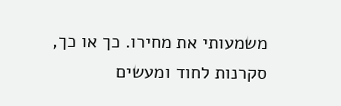משמעותי את מחירו. כך או כך, סקרנות לחוד ומעשים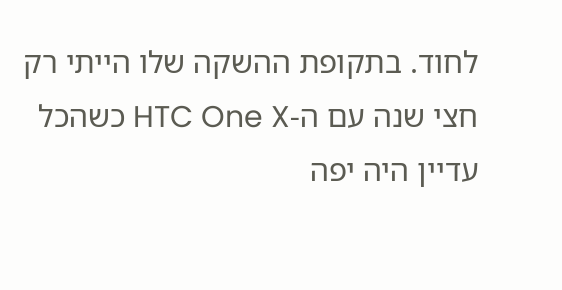לחוד. בתקופת ההשקה שלו הייתי רק חצי שנה עם ה-HTC One X כשהכל עדיין היה יפה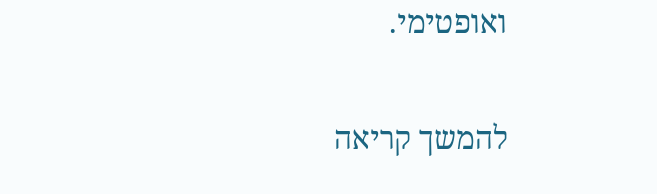ואופטימי.

להמשך קריאה